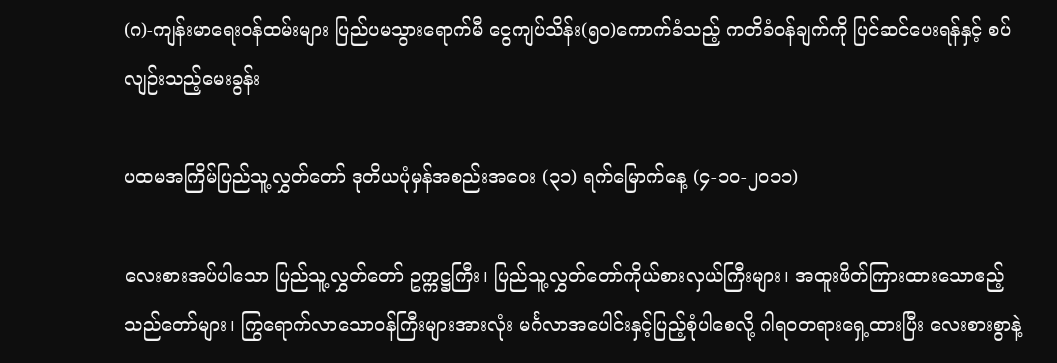(ဂ)-ကျန်းမာရေးဝန်ထမ်းများ ပြည်ပမသွားရောက်မီ ငွေကျပ်သိန်း(၅၀)ကောက်ခံသည့် ကတိခံဝန်ချက်ကို ပြင်ဆင်ပေးရန်နှင့် စပ်လျဉ်းသည့်မေးခွန်း

ပထမအကြိမ်ပြည်သူ့လွှတ်တော် ဒုတိယပုံမှန်အစည်းအ‌ဝေး (၃၁) ရက်မြောက်နေ့ (၄-၁၀-၂၀၁၁)

လေးစားအပ်ပါသော ပြည်သူ့လွှတ်တော် ဥက္ကဋ္ဌကြီး၊ ပြည်သူ့လွှတ်တော်ကိုယ်စားလှယ်ကြီးများ၊ အထူးဖိတ်ကြားထားသောဧည့်သည်တော်များ၊ ကြွရောက်လာသောဝန်ကြီးများအားလုံး မင်္ဂလာအပေါင်းနှင့်ပြည့်စုံပါစေလို့ ဂါရဝတရား‌ရှေ့ထားပြီး လေးစားစွာနဲ့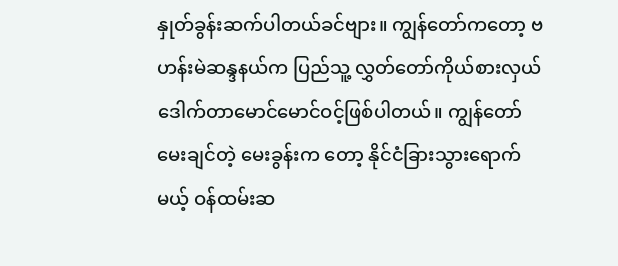နှုတ်ခွန်းဆက်ပါတယ်ခင်ဗျား။ ကျွန်တော်ကတော့ ဗဟန်းမဲဆန္ဒနယ်က ပြည်သူ့ လွှတ်တော်ကိုယ်စားလှယ် ဒေါက်တာမောင်မောင်ဝင့်ဖြစ်ပါတယ်။ ကျွန်တော်မေးချင်တဲ့ မေးခွန်းက တော့ နိုင်ငံခြားသွားရောက်မယ့် ဝန်ထမ်းဆ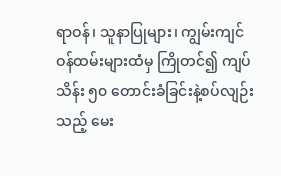ရာဝန်၊ သူနာပြုများ၊ ကျွမ်းကျင်ဝန်ထမ်းများထံမှ ကြိုတင်၍ ကျပ်သိန်း ၅၀ တောင်းခံခြင်းနဲ့စပ်လျဉ်းသည့် မေး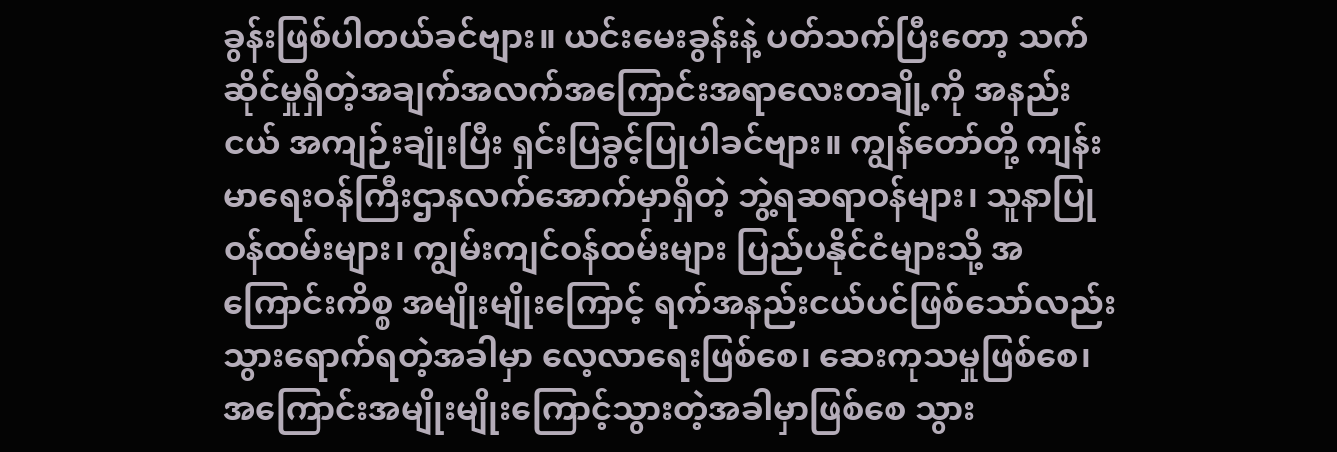ခွန်းဖြစ်ပါတယ်ခင်ဗျား။ ယင်းမေးခွန်းနဲ့ ပတ်သက်ပြီးတော့ သက်ဆိုင်မှုရှိတဲ့အချက်အလက်အ‌ကြောင်းအရာလေးတချို့ကို အနည်းငယ် အကျဉ်းချုံးပြီး ရှင်းပြခွင့်ပြုပါခင်ဗျား။ ကျွန်တော်တို့ ကျန်းမာရေးဝန်ကြီးဌာနလက်အောက်မှာရှိတဲ့ ဘွဲ့ရဆရာဝန်များ၊ သူနာပြုဝန်ထမ်းများ၊ ကျွမ်းကျင်ဝန်ထမ်းများ ပြည်ပနိုင်ငံများသို့ အကြောင်းကိစ္စ အမျိုးမျိုးကြောင့် ရက်အနည်းငယ်ပင်ဖြစ်သော်လည်း သွားရောက်ရတဲ့အခါမှာ လေ့လာရေးဖြစ်စေ၊ ဆေးကုသမှုဖြစ်စေ၊ အကြောင်းအမျိုးမျိုးကြောင့်သွားတဲ့အခါမှာဖြစ်စေ သွား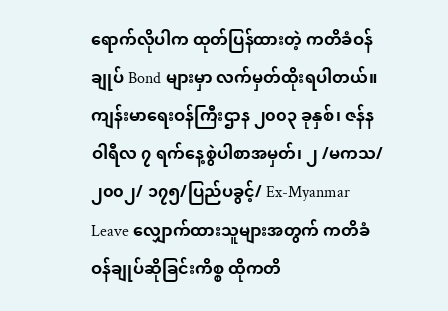ရောက်လိုပါက ထုတ်ပြန်ထားတဲ့ ကတိခံဝန်ချုပ် Bond များမှာ လက်မှတ်ထိုးရပါတယ်။ ကျန်းမာရေးဝန်ကြီးဌာန ၂၀၀၃ ခုနှစ်၊ ဇန်နဝါရီလ ၇ ရက်နေ့စွဲပါစာအမှတ်၊ ၂ /မကသ/၂၀၀၂/ ၁၇၅/ပြည်ပခွင့်/ Ex-Myanmar Leave လျှောက်ထားသူများအတွက် ကတိခံဝန်ချုပ်ဆိုခြင်းကိစ္စ ထိုကတိ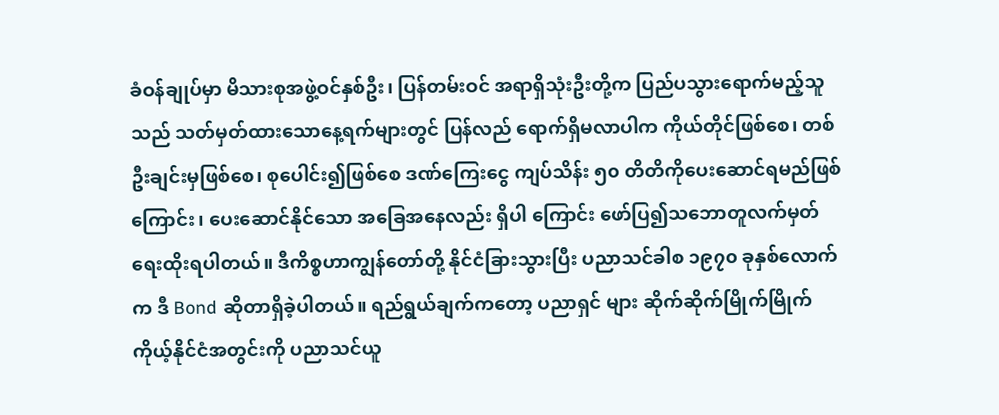ခံဝန်ချုပ်မှာ မိသားစုအဖွဲ့ဝင်နှစ်ဦး၊ ပြန်တမ်းဝင် အရာရှိသုံးဦးတို့က ပြည်ပသွားရောက်မည့်သူသည် သတ်မှတ်ထားသောနေ့ရက်များတွင် ပြန်လည် ရောက်ရှိမလာပါက ကိုယ်တိုင်ဖြစ်စေ၊ တစ်ဦးချင်းမှဖြစ်စေ၊ စုပေါင်း၍ဖြစ်စေ ဒဏ်ကြေးငွေ ကျပ်သိန်း ၅၀ တိတိကိုပေးဆောင်ရမည်ဖြစ်ကြောင်း၊ ပေးဆောင်နိုင်သော အခြေအနေလည်း ရှိပါ ကြောင်း ဖော်ပြ၍သဘောတူလက်မှတ်ရေးထိုးရပါတယ်။ ဒီကိစ္စဟာကျွန်တော်တို့ နိုင်ငံခြားသွားပြီး ပညာသင်ခါစ ၁၉၇၀ ခုနှစ်လောက်က ဒီ Bond ဆိုတာရှိခဲ့ပါတယ်။ ရည်ရွယ်ချက်ကတော့ ပညာရှင် များ ဆိုက်ဆိုက်မြိုက်မြိုက် ကိုယ့်နိုင်ငံအတွင်းကို ပညာသင်ယူ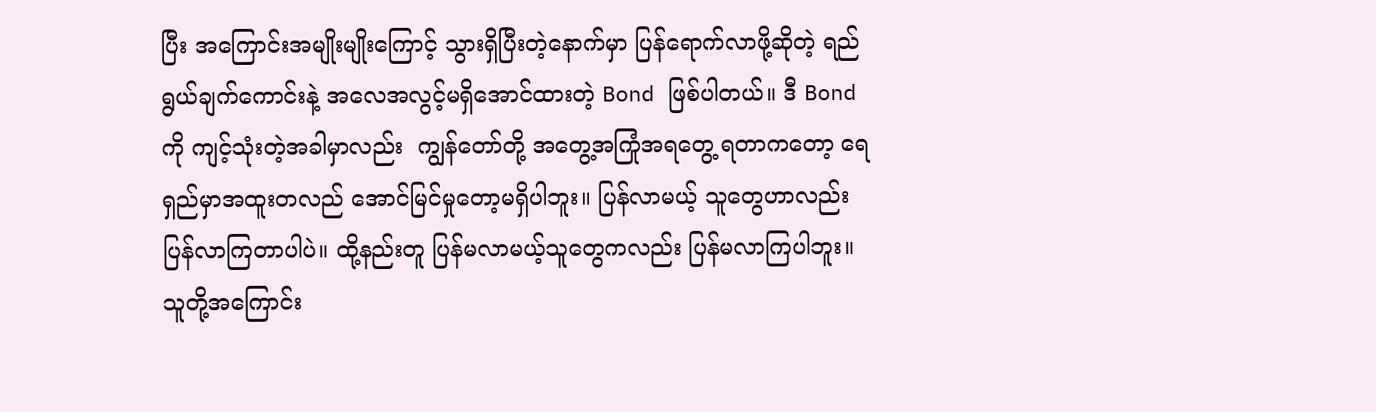ပြီး အကြောင်းအမျိုးမျိုးကြောင့် သွားရှိပြီးတဲ့နောက်မှာ ပြန်ရောက်လာဖို့ဆိုတဲ့ ရည်ရွယ်ချက်ကောင်းနဲ့ အလေအလွင့်မရှိအောင်ထားတဲ့ Bond ဖြစ်ပါတယ်။ ဒီ Bond ကို ကျင့်သုံးတဲ့အခါမှာလည်း  ကျွန်တော်တို့ အတွေ့အကြုံအရတွေ့ ရတာကတော့ ရေရှည်မှာအထူးတလည် အောင်မြင်မှုတော့မရှိပါဘူး။ ပြန်လာမယ့် သူတွေဟာလည်း ပြန်လာကြတာပါပဲ။ ထို့နည်းတူ ပြန်မလာမယ့်သူတွေကလည်း ပြန်မလာကြပါဘူး။ သူတို့အကြောင်း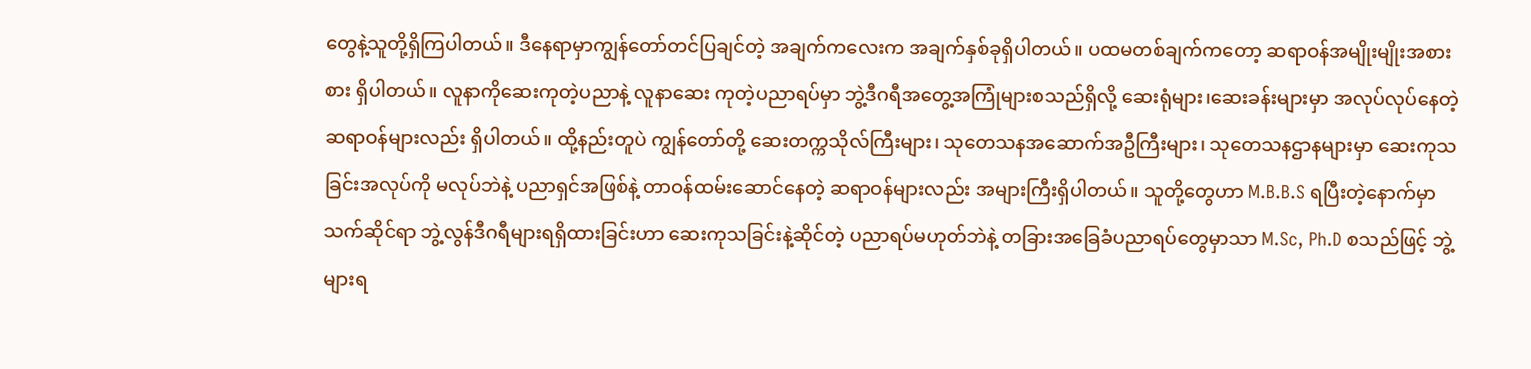တွေနဲ့သူတို့ရှိကြပါတယ်။ ဒီနေရာမှာကျွန်တော်တင်ပြချင်တဲ့ အချက်ကလေးက အချက်နှစ်ခုရှိပါတယ်။ ပထမတစ်ချက်ကတော့ ဆရာဝန်အမျိုးမျိုးအစားစား ရှိပါတယ်။ လူနာကိုဆေးကုတဲ့ပညာနဲ့ လူနာဆေး ကုတဲ့ပညာရပ်မှာ ဘွဲ့ဒီဂရီအတွေ့အကြုံများစသည်ရှိလို့ ဆေးရုံများ၊ဆေးခန်းများမှာ အလုပ်လုပ်နေတဲ့  ဆရာဝန်များလည်း ရှိပါတယ်။ ထို့နည်းတူပဲ ကျွန်တော်တို့ ဆေးတက္ကသိုလ်ကြီးများ၊ သုတေသနအဆောက်အဦကြီးများ၊ သုတေသနဌာနများမှာ ဆေးကုသခြင်းအလုပ်ကို မလုပ်ဘဲနဲ့ ပညာရှင်အဖြစ်နဲ့ တာဝန်ထမ်းဆောင်နေတဲ့ ဆရာဝန်များလည်း အများကြီးရှိပါတယ်။ သူတို့တွေဟာ M.B.B.S ရပြီးတဲ့နောက်မှာ သက်ဆိုင်ရာ ဘွဲ့လွန်ဒီဂရီများရရှိထားခြင်းဟာ ဆေးကုသခြင်းနဲ့ဆိုင်တဲ့ ပညာရပ်မဟုတ်ဘဲနဲ့ တခြားအခြေခံပညာရပ်တွေမှာသာ M.Sc, Ph.D စသည်ဖြင့် ဘွဲ့များရ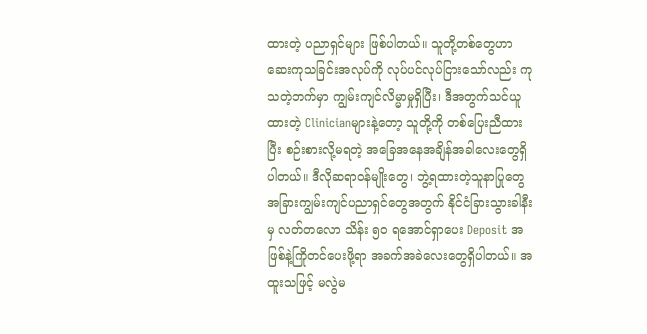ထားတဲ့ ပညာရှင်များ ဖြစ်ပါတယ်။ သူတို့တစ်တွေဟာ ဆေးကုသခြင်းအလုပ်ကို လုပ်ပင်လုပ်ငြားသော်လည်း ကုသတဲ့ဘက်မှာ ကျွမ်းကျင်လိမ္မာမှုရှိပြီး၊ ဒီအတွက်သင်ယူထားတဲ့ Clinicianများနဲ့တော့ သူတို့ကို တစ်ပြေးညီထားပြီး စဉ်းစားလို့မရတဲ့ အခြေအနေအချိန်အခါလေးတွေရှိပါတယ်။ ဒီလိုဆရာဝန်မျိုးတွေ၊ ဘွဲ့ရထားတဲ့သူနာပြုတွေ အခြားကျွမ်းကျင်ပညာရှင်တွေအတွက် နိုင်ငံခြားသွားခါနီးမှ လတ်တလော သိန်း ၅၀ ရအောင်ရှာပေး Deposit အဖြစ်နဲ့ကြိုတင်ပေးဖို့ရာ အခက်အခဲလေးတွေရှိပါတယ်။ အထူးသဖြင့် မလွဲမ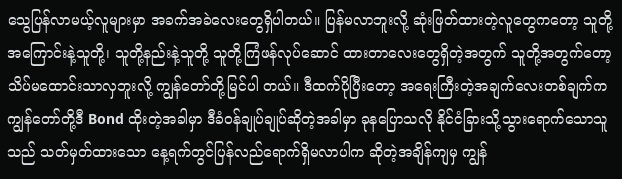သွေပြန်လာမယ့်လူများမှာ အခက်အခဲလေးတွေရှိပါတယ်။ ပြန်မလာဘူးလို့ ဆုံးဖြတ်ထားတဲ့လူတွေကတော့ သူတို့အကြောင်းနဲ့သူတို့၊ သူတို့နည်းနဲ့သူတို့ သူတို့ကြံဖန်လုပ်ဆောင် ထားတာလေးတွေရှိတဲ့အတွက် သူတို့အတွက်တော့ သိပ်မထောင်းသာလှဘူးလို့ ကျွန်တော်တို့မြင်ပါ တယ်။ ဒီထက်ပိုပြီးတော့ အရေးကြီးတဲ့အချက်လေးတစ်ချက်က ကျွန်တော်တို့ဒီ Bond ထိုးတဲ့အခါမှာ ဒီခံဝန်ချုပ်ချုပ်ဆိုတဲ့အခါမှာ ခုနပြောသလို နိုင်ငံခြားသို့သွားရောက်သောသူသည် သတ်မှတ်ထားသော နေ့ရက်တွင်ပြန်လည်ရောက်ရှိမလာပါက ဆိုတဲ့အချိန်ကျမှ ကျွန်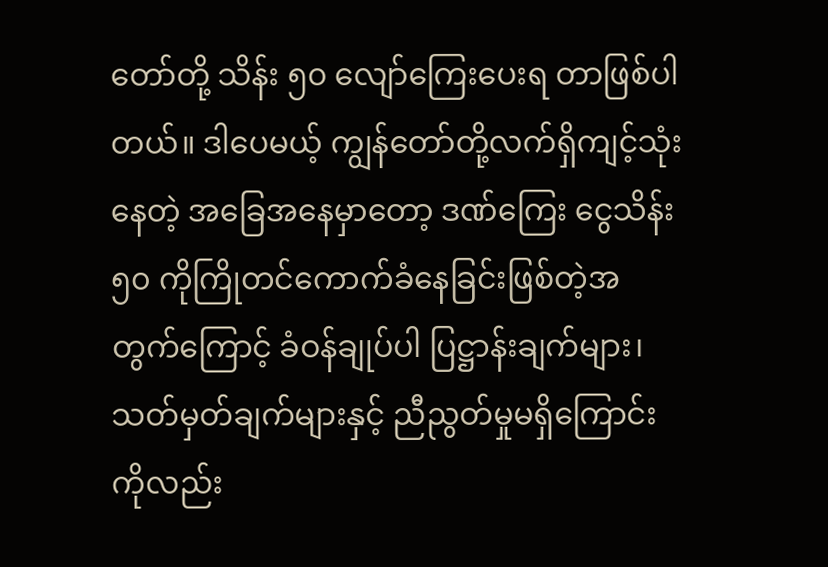တော်တို့ သိန်း ၅၀ လျော်ကြေးပေးရ တာဖြစ်ပါတယ်။ ဒါပေမယ့် ကျွန်တော်တို့လက်ရှိကျင့်သုံးနေတဲ့ အခြေအနေမှာတော့ ဒဏ်ကြေး ငွေသိန်း ၅၀ ကိုကြိုတင်ကောက်ခံနေခြင်းဖြစ်တဲ့အတွက်ကြောင့် ခံဝန်ချုပ်ပါ ပြဋ္ဌာန်းချက်များ၊ သတ်မှတ်ချက်များနှင့် ညီညွတ်မှုမရှိကြောင်းကိုလည်း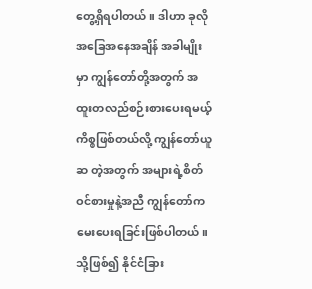တွေ့ရှိရပါတယ်။ ဒါဟာ ခုလို အခြေအနေအချိန် အခါမျိုးမှာ ကျွန်တော်တို့အတွက် အထူးတလည်စဉ်းစားပေးရမယ့်ကိစ္စဖြစ်တယ်လို့ ကျွန်တော်ယူဆ တဲ့အတွက် အများရဲ့စိတ်ဝင်စားမှုနဲ့အညီ ကျွန်တော်ကမေးပေးရခြင်းဖြစ်ပါတယ်။ သို့ဖြစ်၍ နိုင်ငံခြား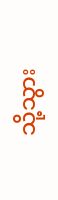သို့သွား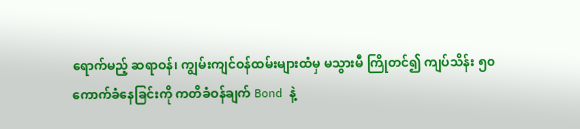ရောက်မည့် ဆရာဝန်၊ ကျွမ်းကျင်ဝန်ထမ်းများထံမှ မသွားမီ ကြိုတင်၍ ကျပ်သိန်း ၅၀ ကောက်ခံနေခြင်းကို ကတိခံဝန်ချက် Bond နဲ့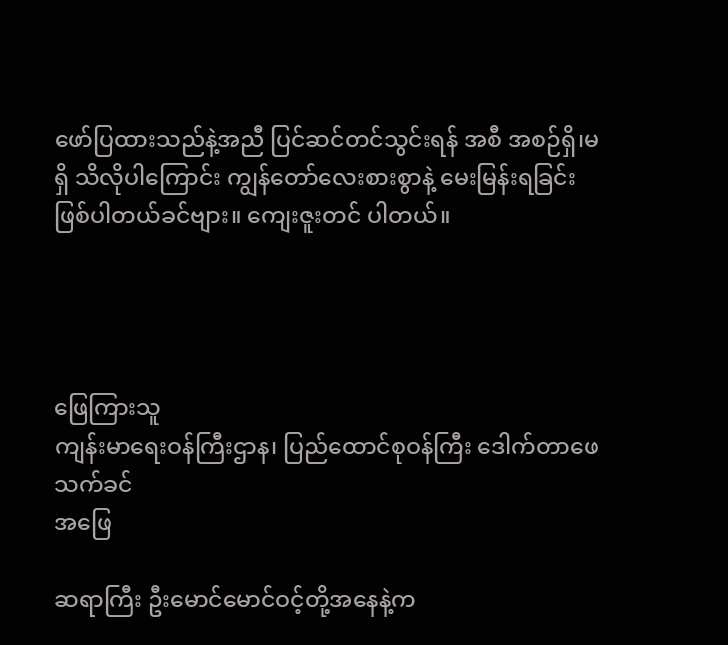ဖော်ပြထားသည်နဲ့အညီ ပြင်ဆင်တင်သွင်းရန် အစီ အစဉ်ရှိ၊မရှိ သိလိုပါကြောင်း ကျွန်တော်လေးစားစွာနဲ့ မေးမြန်းရခြင်းဖြစ်ပါတယ်ခင်ဗျား။ ကျေးဇူးတင် ပါတယ်။




ဖြေကြားသူ
ကျန်းမာရေးဝန်ကြီးဌာန၊ ပြည်ထောင်စုဝန်ကြီး ဒေါက်တာဖေသက်ခင်
အဖြေ

ဆရာကြီး ဦးမောင်မောင်ဝင့်တို့အနေနဲ့က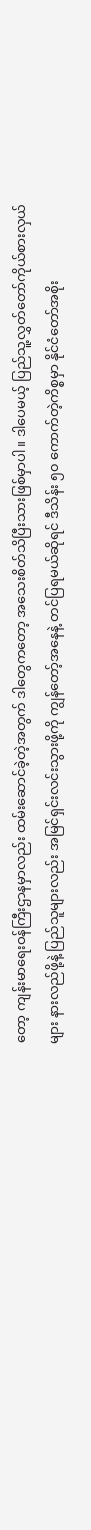တော့ ကျန်းမာရေးဝန်ကြီးဌာနမှာလည်း ထမ်းဆောင်ခဲ့တဲ့အတွက် ဒါတွေကတော့ အသေးစိတ်သိပြီးသားဖြစ်မှာပါ။ ဒါပေမယ့် ပြည်သူ့လွှတ်တော်ကိုယ်စားလှယ်များ နားလည်ဖို့နဲ့ ပြည်သူများလည်း အမြင်ရှင်းလင်းသွားဖို့ကို ကျွန်တော့်အနေနဲ့ တင်ပြရမယ်ဆိုရင် ဒီသိန်း ၅၀ ကောက်တဲ့ကိစ္စမှာ နိုင်ငံတော်အစိုး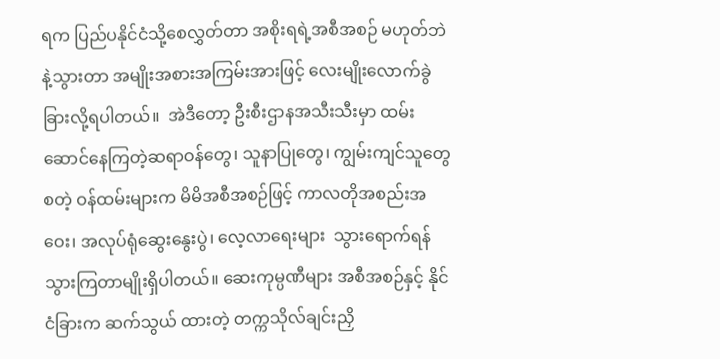ရက ပြည်ပနိုင်ငံသို့စေလွှတ်တာ အစိုးရရဲ့အစီအစဉ် မဟုတ်ဘဲနဲ့သွားတာ အမျိုးအစားအကြမ်းအားဖြင့် လေးမျိုးလောက်ခွဲခြားလို့ရပါတယ်။  အဲဒီတော့ ဦးစီးဌာနအသီးသီးမှာ ထမ်းဆောင်နေကြတဲ့ဆရာဝန်တွေ၊ သူနာပြုတွေ၊ ကျွမ်းကျင်သူတွေစတဲ့ ဝန်ထမ်းများက မိမိအစီအစဉ်ဖြင့် ကာလတိုအစည်းအဝေး၊ အလုပ်ရုံဆွေးနွေးပွဲ၊ လေ့လာရေးများ  သွားရောက်ရန် သွားကြတာမျိုးရှိပါတယ်။ ဆေးကုမ္ပဏီများ အစီအစဉ်နှင့် နိုင်ငံခြားက ဆက်သွယ် ထားတဲ့ တက္ကသိုလ်ချင်းညှိ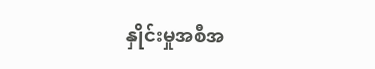နှိုင်းမှုအစီအ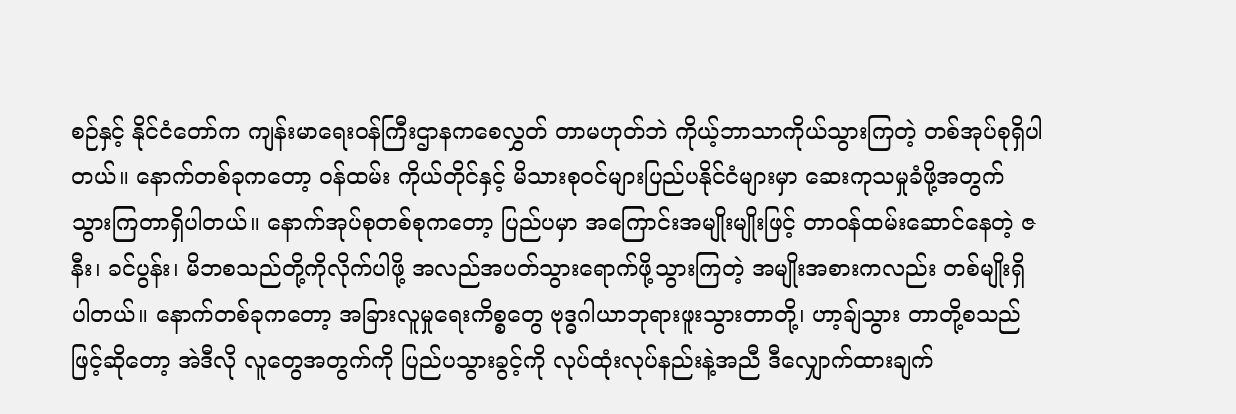စဉ်နှင့် နိုင်ငံတော်က ကျန်းမာရေးဝန်ကြီးဌာနကစေလွှတ် တာမဟုတ်ဘဲ ကိုယ့်ဘာသာကိုယ်သွားကြတဲ့ တစ်အုပ်စုရှိပါတယ်။ နောက်တစ်ခုကတော့ ဝန်ထမ်း ကိုယ်တိုင်နှင့် မိသားစုဝင်များပြည်ပနိုင်ငံများမှာ ဆေးကုသမှုခံဖို့အတွက် သွားကြတာရှိပါတယ်။ နောက်အုပ်စုတစ်စုကတော့ ပြည်ပမှာ အကြောင်းအမျိုးမျိုးဖြင့် တာဝန်ထမ်းဆောင်နေတဲ့ ဇနီး၊ ခင်ပွန်း၊ မိဘစသည်တို့ကိုလိုက်ပါဖို့ အလည်အပတ်သွားရောက်ဖို့သွားကြတဲ့ အမျိုးအစားကလည်း တစ်မျိုးရှိ ပါတယ်။ နောက်တစ်ခုကတော့ အခြားလူမှုရေးကိစ္စ‌တွေ ဗုဒ္ဓဂါယာဘုရားဖူးသွားတာတို့၊ ဟာ့ချ်သွား တာတို့စသည်ဖြင့်ဆိုတော့ အဲဒီလို လူတွေအတွက်ကို ပြည်ပသွားခွင့်ကို လုပ်ထုံးလုပ်နည်းနဲ့အညီ ဒီလျှောက်ထားချက်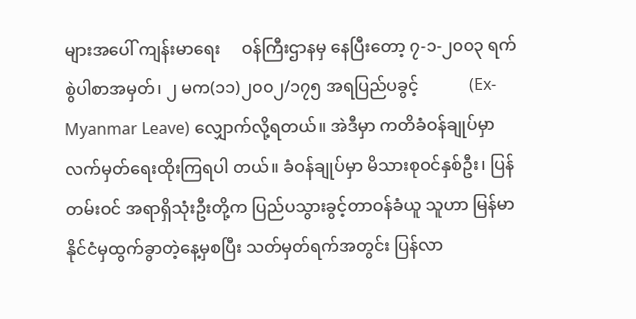များအပေါ် ကျန်းမာရေး     ဝန်ကြီးဌာနမှ နေပြီးတော့ ၇-၁-၂၀၀၃ ရက်စွဲပါစာအမှတ်၊ ၂ မက(၁၁)၂၀၀၂/၁၇၅ အရပြည်ပခွင့်            (Ex-Myanmar Leave) လျှောက်လို့ရတယ်။ အဲဒီမှာ ကတိခံဝန်ချုပ်မှာ လက်မှတ်ရေးထိုးကြရပါ တယ်။ ခံဝန်ချုပ်မှာ မိသားစုဝင်နှစ်ဦး၊ ပြန်တမ်းဝင် အရာရှိသုံးဦးတို့က ပြည်ပသွားခွင့်တာဝန်ခံယူ သူဟာ မြန်မာနိုင်ငံမှထွက်ခွာတဲ့နေ့မှစပြီး သတ်မှတ်ရက်အတွင်း ပြန်လာ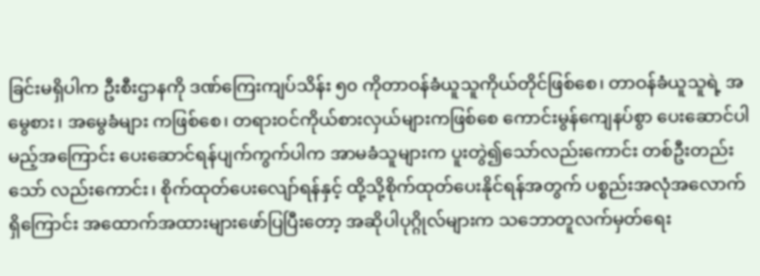ခြင်းမရှိပါက ဦးစီးဌာနကို ဒဏ်ကြေးကျပ်သိန်း ၅၀ ကိုတာဝန်ခံယူသူကိုယ်တိုင်ဖြစ်စေ၊ တာဝန်ခံယူသူရဲ့ အမွေစား၊ အမွေခံများ ကဖြစ်စေ၊ တရားဝင်ကိုယ်စားလှယ်များကဖြစ်စေ ကောင်းမွန်ကျေနပ်စွာ ပေးဆောင်ပါမည့်အကြောင်း ပေးဆောင်ရန်ပျက်ကွက်ပါက အာမခံသူများက ပူးတွဲ၍သော်လည်းကောင်း တစ်ဦးတည်းသော် လည်းကောင်း၊ စိုက်ထုတ်ပေးလျော်ရန်နှင့် ထို့သို့စိုက်ထုတ်ပေး‌နိုင်ရန်အတွက် ပစ္စည်းအလုံအလောက် ရှိကြောင်း အထောက်အထားများဖော်ပြပြီးတော့ အဆိုပါပုဂ္ဂိုလ်များက သဘောတူလက်မှတ်ရေး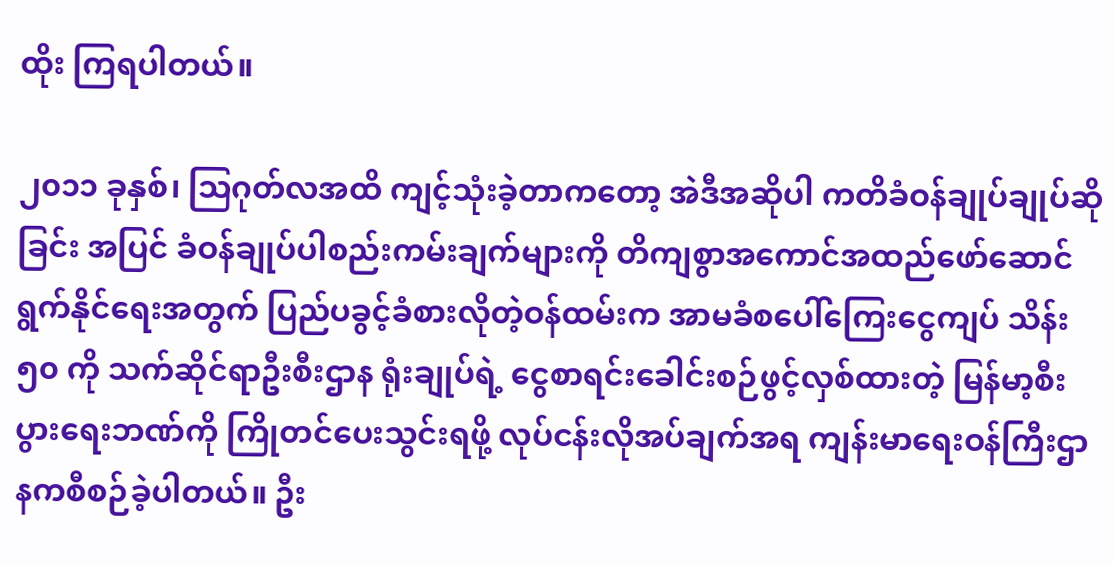ထိုး ကြရပါတယ်။

၂၀၁၁ ခုနှစ်၊ သြဂုတ်လအထိ ကျင့်သုံးခဲ့တာကတော့ အဲဒီအဆိုပါ ကတိခံဝန်ချုပ်ချုပ်ဆိုခြင်း အပြင် ခံဝန်ချုပ်ပါစည်းကမ်းချက်များကို တိကျစွာအကောင်အထည်ဖော်ဆောင်ရွက်နိုင်ရေးအတွက် ပြည်ပခွင့်ခံစားလိုတဲ့ဝန်ထမ်းက အာမခံစပေါ်ကြေးငွေကျပ် သိန်း ၅၀ ကို သက်ဆိုင်ရာဦးစီးဌာန ရုံးချုပ်ရဲ့ ငွေစာရင်းခေါင်းစဉ်ဖွင့်လှစ်ထားတဲ့ မြန်မာ့စီးပွားရေးဘဏ်ကို ကြိုတင်ပေးသွင်းရဖို့ လုပ်ငန်းလိုအပ်ချက်အရ ကျန်းမာရေးဝန်ကြီးဌာနကစီစဉ်ခဲ့ပါတယ်။ ဦး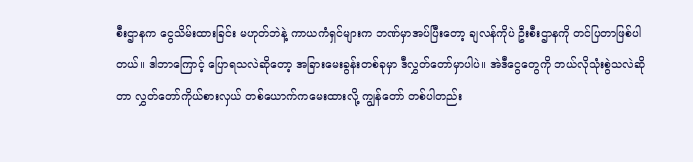စီးဌာနက ငွေသိမ်းထားခြင်း မဟုတ်ဘဲနဲ့ ကာယကံရှင်များက ဘဏ်မှာအပ်ပြီးတော့ ချလန်ကိုပဲ ဦးစီးဌာနကို တင်ပြတာဖြစ်ပါ တယ်။ ဒါဘာကြောင့် ပြောရသလဲဆိုတော့ အခြားမေးခွန်းတစ်ခုမှာ ဒီလွှတ်တော်မှာပါပဲ။ အဲဒီငွေတွေကို ဘယ်လိုသုံးစွဲသလဲဆိုတာ လွှတ်တော်ကိုယ်စားလှယ် တစ်ယောက်ကမေးထားလို့ ကျွန်တော် တစ်ပါတည်း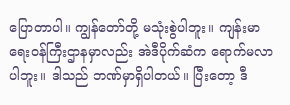ပြောတာပါ။ ကျွန်တော်တို့ မသုံးစွဲပါဘူး။ ကျန်းမာရေးဝန်ကြီးဌာနမှာလည်း အဲဒီပိုက်ဆံက ရောက်မလာပါဘူး။ ဒါသည် ဘဏ်မှာရှိပါတယ်။ ပြီးတော့ ဒီ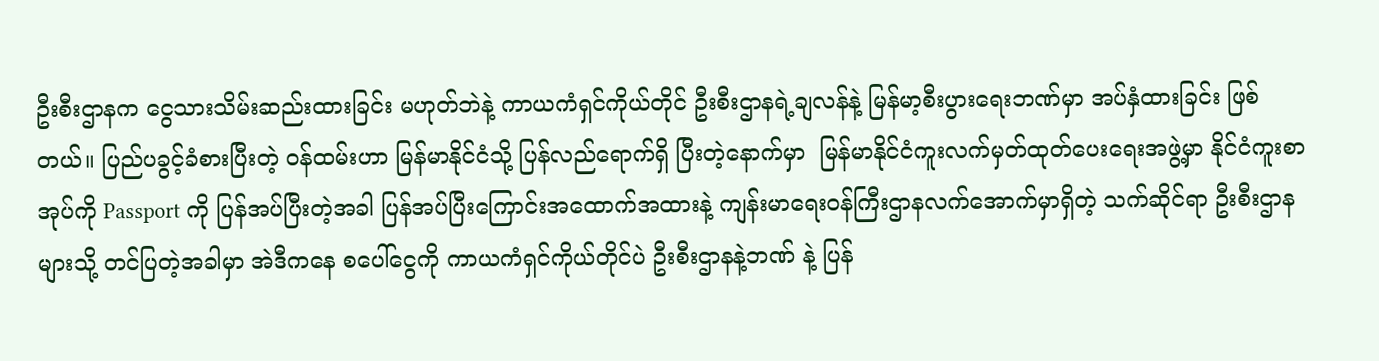ဦးစီးဌာနက ငွေသားသိမ်းဆည်းထားခြင်း မဟုတ်ဘဲနဲ့ ကာယကံရှင်ကိုယ်တိုင် ဦးစီးဌာနရဲ့ချလန်နဲ့ မြန်မာ့စီးပွားရေးဘဏ်မှာ အပ်နှံထားခြင်း ဖြစ်တယ်။ ပြည်ပခွင့်ခံစားပြီးတဲ့ ဝန်ထမ်းဟာ မြန်မာနိုင်ငံသို့ ပြန်လည်ရောက်ရှိ ပြီးတဲ့နောက်မှာ  မြန်မာနိုင်ငံကူးလက်မှတ်ထုတ်ပေးရေးအဖွဲ့မှာ နိုင်ငံကူးစာအုပ်ကို Passport ကို ပြန်အပ်ပြီးတဲ့အခါ ပြန်အပ်ပြီးကြောင်းအထောက်အထားနဲ့ ကျန်းမာရေးဝန်ကြီးဌာနလက်အောက်မှာရှိတဲ့ သက်ဆိုင်ရာ ဦးစီးဌာနများသို့ တင်ပြတဲ့အခါမှာ အဲဒီကနေ စပေါ်ငွေကို ကာယကံရှင်ကိုယ်တိုင်ပဲ ဦးစီးဌာနနဲ့ဘဏ် နဲ့ ပြန်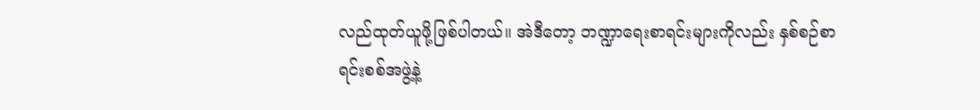လည်ထုတ်ယူဖို့ဖြစ်ပါတယ်။ အဲဒီတော့ ဘဏ္ဍာရေးစာရင်းများကိုလည်း နှစ်စဉ်စာရင်းစစ်အဖွဲ့နဲ့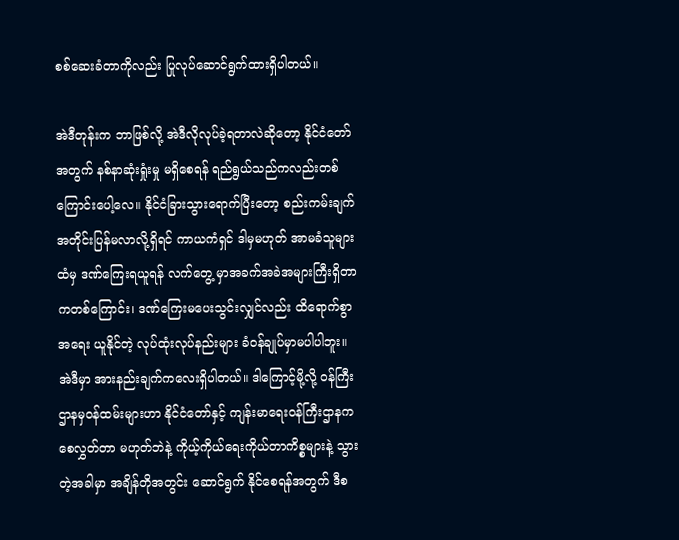စစ်ဆေးခံတာကိုလည်း ပြုလုပ်ဆောင်ရွက်ထားရှိပါတယ်။

အဲဒီတုန်းက ဘာဖြစ်လို့ အဲဒီလိုလုပ်ခဲ့ရတာလဲဆိုတော့ နိုင်ငံတော်အတွက် နစ်နာဆုံးရှုံးမှု မရှိစေရန် ရည်ရွယ်သည်ကလည်းတစ်ကြောင်းပေါ့လေ။ နိုင်ငံခြားသွားရောက်ပြီးတော့ စည်းကမ်းချက် အတိုင်းပြန်မလာလို့ရှိရင် ကာယကံရှင် ဒါမှမဟုတ် အာမခံသူများထံမှ ဒဏ်ကြေးရယူရန် လက်တွေ့ မှာအခက်အခဲအများကြီးရှိတာကတစ်ကြောင်း၊ ဒဏ်ကြေးမပေးသွင်းလျှင်လည်း ထိရောက်စွာအရေး ယူနိုင်တဲ့ လုပ်ထုံးလုပ်နည်းများ ခံဝန်ချုပ်မှာမပါပါဘူး။ အဲဒီမှာ အားနည်းချက်ကလေးရှိပါတယ်။ ဒါကြောင့်မို့လို့ ဝန်ကြီးဌာနမှဝန်ထမ်းများဟာ နိုင်ငံတော်နှင့် ကျန်းမာရေးဝန်ကြီးဌာနက စေလွှတ်တာ မဟုတ်ဘဲနဲ့ ကိုယ့်ကိုယ်ရေးကိုယ်တာကိစ္စများနဲ့ သွားတဲ့အခါမှာ အချိန်တိုအတွင်း ဆောင်ရွက် နိုင်စေရန်အတွက် ဒီစ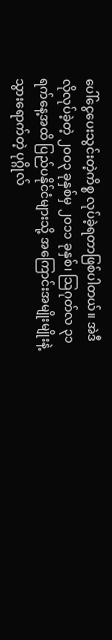ပေါ်ငွေပေးသွင်းတဲ့ကိစ္စ လုပ်ခဲ့ရတာဖြစ်ပါတယ်။ အဲဒီလိုလုပ်ခဲ့တဲ့ ၂၀၀၃ ခုနှစ်မှ ၂၀၁၁ ခုနှစ်၊ သြဂုတ်လ ၃၁ ရက်နေ့အထိ ပြည်ပနိုင်ငံများသို့ အကြောင်းအမျိုးမျိုးနဲ့ သွားရောက်တဲ့ ပုဂ္ဂိုလ်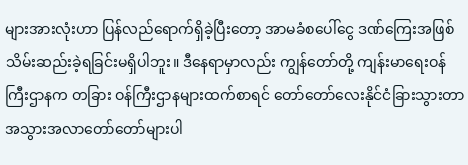များအားလုံးဟာ ပြန်လည်ရောက်ရှိခဲ့ပြီးတော့ အာမခံစပေါ်ငွေ ဒဏ်ကြေးအဖြစ် သိမ်းဆည်းခဲ့ရခြင်းမရှိပါဘူး။ ဒီနေရာမှာလည်း ကျွန်တော်တို့ ကျန်းမာရေးဝန်ကြီးဌာနက တခြား ဝန်ကြီးဌာနများထက်စာရင် တော်တော်လေးနိုင်ငံခြားသွားတာ အသွားအလာတော်တော်များပါ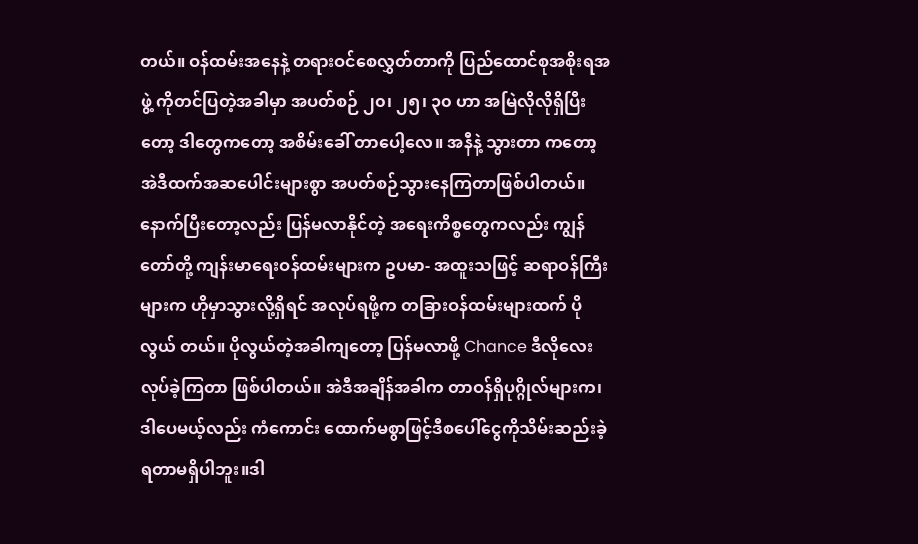တယ်။ ဝန်ထမ်းအနေနဲ့ တရားဝင်စေလွှတ်တာကို ပြည်ထောင်စုအစိုးရအဖွဲ့ ကိုတင်ပြတဲ့အခါမှာ အပတ်စဉ် ၂၀၊ ၂၅၊ ၃၀ ဟာ အမြဲလိုလိုရှိပြီးတော့ ဒါတွေကတော့ အစိမ်းခေါ် တာပေါ့လေ။ အနီနဲ့ သွားတာ ကတော့ အဲဒီထက်အဆပေါင်းများစွာ အပတ်စဉ်သွားနေကြတာဖြစ်ပါတယ်။ နောက်ပြီးတော့လည်း ပြန်မလာနိုင်တဲ့ အရေးကိစ္စတွေကလည်း ကျွန်တော်တို့ ကျန်းမာရေးဝန်ထမ်းများက ဥပမာ- အထူးသဖြင့် ဆရာဝန်ကြီးများက ဟိုမှာသွားလို့ရှိရင် အလုပ်ရဖို့က တခြားဝန်ထမ်းများထက် ပိုလွယ် တယ်။ ပိုလွယ်တဲ့အခါကျတော့ ပြန်မလာဖို့ Chance ဒီလိုလေး လုပ်ခဲ့ကြတာ ဖြစ်ပါတယ်။ အဲဒီအချိန်အခါက တာဝန်ရှိပုဂ္ဂိုလ်များက၊ ဒါပေမယ့်လည်း ကံကောင်း ထောက်မစွာဖြင့်ဒီစပေါ်ငွေကိုသိမ်းဆည်းခဲ့ရတာမရှိပါဘူး။ဒါ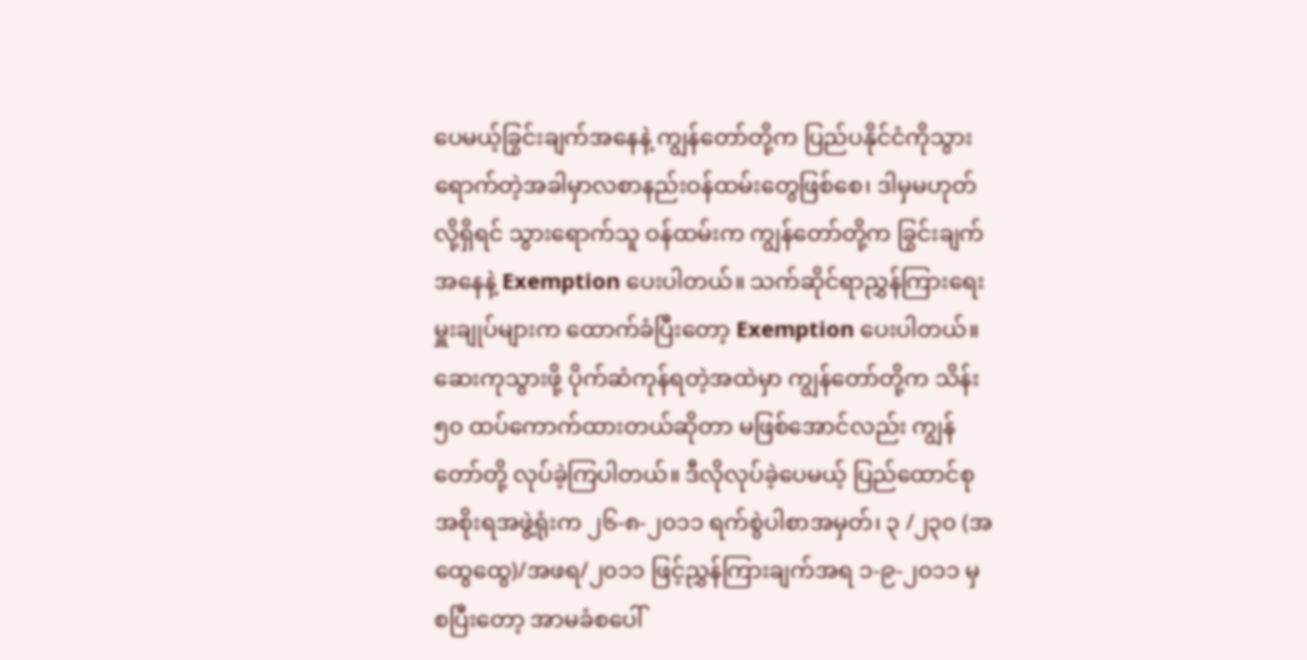ပေမယ့်ခြွင်းချက်အနေနဲ့ ကျွန်တော်တို့က ပြည်ပနိုင်ငံကိုသွားရောက်တဲ့အခါမှာလစာနည်းဝန်ထမ်းတွေဖြစ်စေ၊ ဒါမှမဟုတ်လို့ရှိရင် သွားရောက်သူ ဝန်ထမ်းက ကျွန်တော်တို့က ခြွင်းချက် အနေနဲ့ Exemption ပေးပါတယ်။ သက်ဆိုင်ရာညွှန်ကြားရေးမှူးချုပ်များက ထောက်ခံပြီးတော့ Exemption ပေးပါတယ်။ ဆေးကုသွားဖို့ ပိုက်ဆံကုန်ရတဲ့အထဲမှာ ကျွန်တော်တို့က သိန်း ၅၀ ထပ်ကောက်ထားတယ်ဆိုတာ မဖြစ်အောင်လည်း ကျွန်တော်တို့ လုပ်ခဲ့ကြပါတယ်။ ဒီလိုလုပ်ခဲ့ပေမယ့် ပြည်ထောင်စုအစိုးရအဖွဲ့ရုံးက ၂၆-၈-၂၀၁၁ ရက်စွဲပါစာအမှတ်၊ ၃ /၂၃၀ (အထွေထွေ)/အဖရ/၂၀၁၁ ဖြင့်ညွှန်ကြားချက်အရ ၁-၉-၂၀၁၁ မှ စပြီးတော့ အာမခံစပေါ်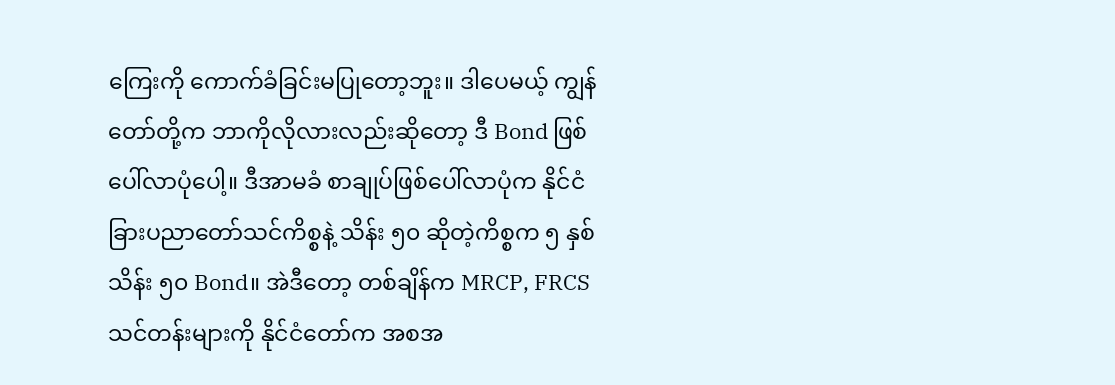ကြေးကို ကောက်ခံခြင်းမပြုတော့ဘူး။ ဒါပေမယ့် ကျွန်တော်တို့က ဘာကိုလိုလားလည်းဆိုတော့ ဒီ Bond ဖြစ်ပေါ်လာပုံပေါ့။ ဒီအာမခံ စာချုပ်ဖြစ်ပေါ်လာပုံက နိုင်ငံခြားပညာတော်သင်ကိစ္စနဲ့ သိန်း ၅၀ ဆိုတဲ့ကိစ္စက ၅ နှစ် သိန်း ၅၀ Bond။ အဲဒီတော့ တစ်ချိန်က MRCP, FRCS သင်တန်းများကို နိုင်ငံတော်က အစအ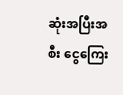ဆုံးအပြီးအစီး ငွေကြေး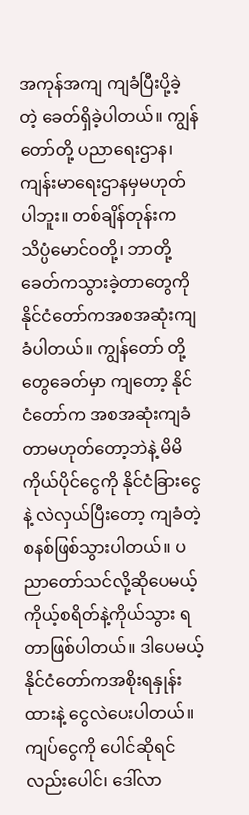အကုန်အကျ ကျခံပြီးပို့ခဲ့တဲ့ ခေတ်ရှိခဲ့ပါတယ်။ ကျွန်တော်တို့ ပညာရေးဌာန၊ ကျန်းမာရေးဌာနမှမဟုတ်ပါဘူး။ တစ်ချိန်တုန်းက သိပ္ပံမောင်ဝတို့၊ ဘာတို့ခေတ်ကသွားခဲ့တာတွေကို နိုင်ငံတော်ကအစအဆုံးကျခံပါတယ်။ ကျွန်တော် တို့တွေခေတ်မှာ ကျတော့ နိုင်ငံတော်က အစအဆုံးကျခံတာမဟုတ်တော့ဘဲနဲ့ မိမိကိုယ်ပိုင်ငွေကို နိုင်ငံခြားငွေနဲ့ လဲလှယ်ပြီးတော့ ကျခံတဲ့စနစ်ဖြစ်သွားပါတယ်။ ပညာတော်သင်လို့ဆိုပေမယ့် ကိုယ့်စရိတ်နဲ့ကိုယ်သွား ရတာဖြစ်ပါတယ်။ ဒါပေမယ့် နိုင်ငံတော်ကအစိုးရနှုန်းထားနဲ့ ငွေလဲပေးပါတယ်။ ကျပ်ငွေကို ပေါင်ဆိုရင်လည်းပေါင်၊ ဒေါ်လာ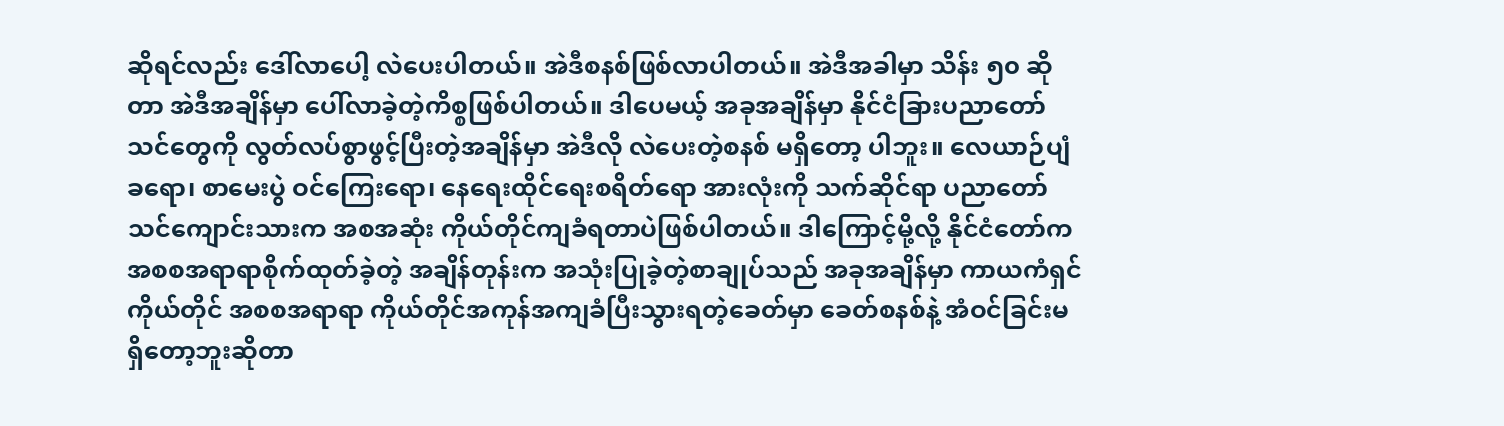ဆိုရင်လည်း ဒေါ်လာပေါ့ လဲပေးပါတယ်။ အဲဒီစနစ်ဖြစ်လာပါတယ်။ အဲဒီအခါမှာ သိန်း ၅၀ ဆိုတာ အဲဒီအချိန်မှာ ပေါ်လာခဲ့တဲ့ကိစ္စဖြစ်ပါတယ်။ ဒါပေမယ့် အခုအချိန်မှာ နိုင်ငံခြားပညာတော်သင်တွေကို လွတ်လပ်စွာဖွင့်ပြီးတဲ့အချိန်မှာ အဲဒီလို လဲပေးတဲ့စနစ် မရှိတော့ ပါဘူး။ လေယာဉ်ပျံခရော၊ စာမေးပွဲ ဝင်ကြေးရော၊ နေရေးထိုင်ရေးစရိတ်ရော အားလုံးကို သက်ဆိုင်ရာ ပညာတော်သင်‌ကျောင်းသားက အစအဆုံး ကိုယ်တိုင်ကျခံရတာပဲဖြစ်ပါတယ်။ ဒါကြောင့်မို့လို့ နိုင်ငံတော်က အစစအရာရာစိုက်ထုတ်ခဲ့တဲ့ အချိန်တုန်းက အသုံးပြုခဲ့တဲ့စာချုပ်သည် အခုအချိန်မှာ ကာယကံရှင်ကိုယ်တိုင် အစစအရာရာ ကိုယ်တိုင်အကုန်အကျခံပြီးသွားရတဲ့ခေတ်မှာ ခေတ်စနစ်နဲ့ အံဝင်ခြင်းမရှိတော့ဘူးဆိုတာ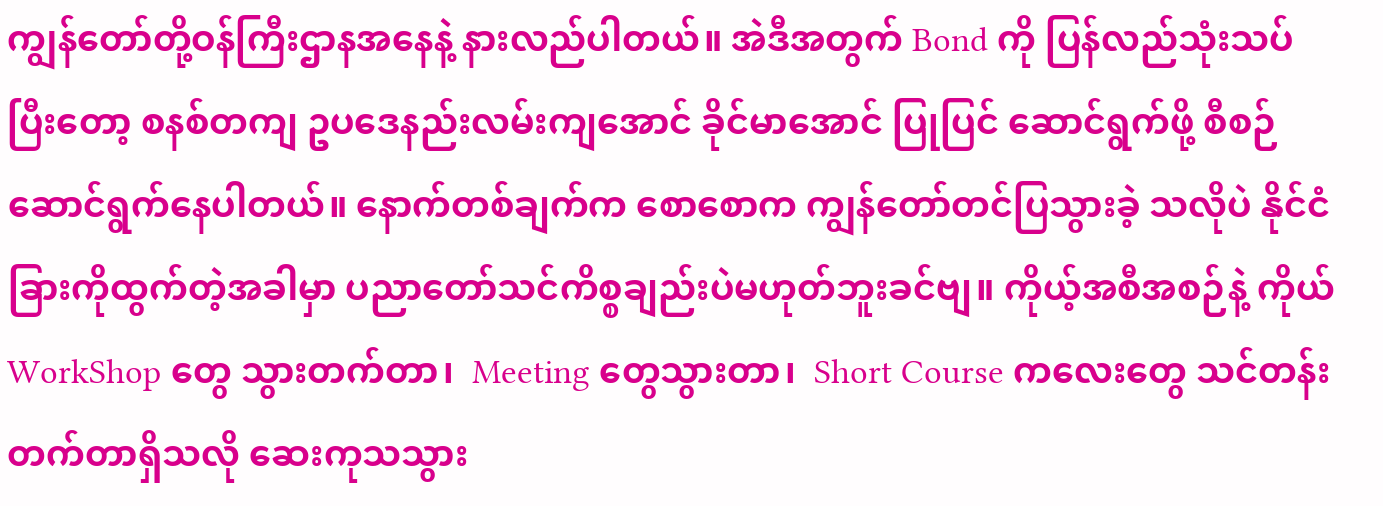ကျွန်တော်တို့ဝန်ကြီးဌာနအနေနဲ့ နားလည်ပါတယ်။ အဲဒီအတွက် Bond ကို ပြန်လည်သုံးသပ်ပြီးတော့ စနစ်တကျ ဥပဒေနည်းလမ်းကျအောင် ခိုင်မာအောင် ပြုပြင် ဆောင်ရွက်ဖို့ စီစဉ်ဆောင်ရွက်နေပါတယ်။ နောက်တစ်ချက်က စောစောက ကျွန်တော်တင်ပြသွားခဲ့ သလိုပဲ နိုင်ငံခြားကိုထွက်တဲ့အခါမှာ ပညာတော်သင်ကိစ္စချည်းပဲမဟုတ်ဘူးခင်ဗျ။ ကိုယ့်အစီအစဉ်နဲ့ ကိုယ် WorkShop တွေ သွားတက်တာ၊  Meeting တွေသွားတာ၊  Short Course ကလေးတွေ သင်တန်းတက်တာရှိသလို ဆေးကုသသွား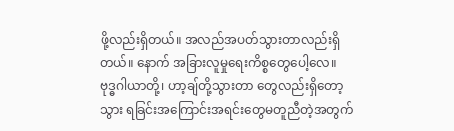ဖို့လည်းရှိတယ်။ အလည်အပတ်သွားတာလည်းရှိတယ်။ နောက် အခြားလူမှုရေးကိစ္စတွေပေါ့လေ။ ဗုဒ္ဓဂါယာတို့၊ ဟာ့ချ်တို့သွားတာ တွေလည်းရှိတော့သွား ရခြင်းအကြောင်းအရင်းတွေမတူညီတဲ့အတွက်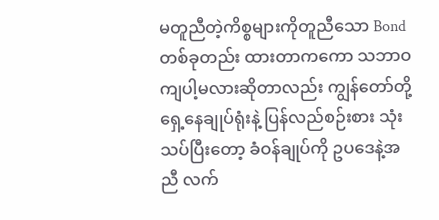မတူညီတဲ့ကိစ္စများကိုတူညီသော Bond တစ်ခုတည်း ထားတာကကော သဘာဝကျပါ့မလားဆိုတာလည်း ကျွန်တော်တို့ ရှေ့နေချုပ်ရုံးနဲ့ ပြန်လည်စဉ်းစား သုံးသပ်ပြီးတော့ ခံဝန်ချုပ်ကို ဥပဒေနဲ့အညီ လက်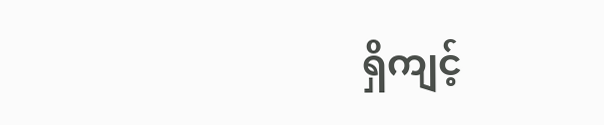ရှိကျင့်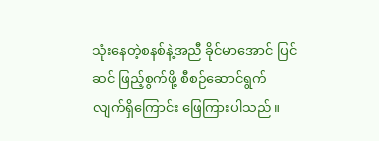သုံးနေတဲ့စနစ်နဲ့အညီ ခိုင်မာအောင် ပြင်ဆင် ဖြည့်စွက်ဖို့ စီစဉ်ဆောင်ရွက်လျက်ရှိကြောင်း ဖြေကြားပါသည်။